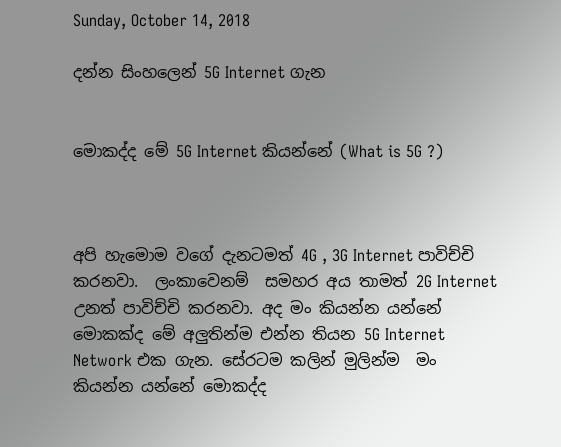Sunday, October 14, 2018

දන්න සිංහලෙන් 5G Internet ගැන


මොකද්ද මේ 5G Internet කියන්නේ (What is 5G ?)



අපි හැමොම වගේ දැනටමත් 4G , 3G Internet පාවිච්චි කරනවා.  ලංකාවෙනම්  සමහර අය තාමත් 2G Internet උනත් පාවිච්චි කරනවා. අද මං කියන්න යන්නේ මොකක්ද මේ අලුතින්ම එන්න තියන 5G Internet Network එක ගැන. සේරටම කලින් මුලින්ම  මං කියන්න යන්නේ මොකද්ද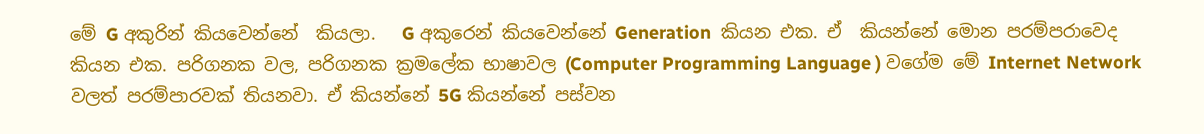මේ G අකුරින් කියවෙන්නේ  කියලා.   G අකුරෙන් කියවෙන්නේ Generation  කියන එක. ඒ  කියන්නේ මොන පරම්පරාවෙද  කියන එක. පරිගනක වල, පරිගනක ක්‍රමලේක භාෂාවල (Computer Programming Language ) වගේම මේ Internet Network වලත් පරම්පාරවක් තියනවා. ඒ කියන්නේ 5G කියන්නේ පස්වන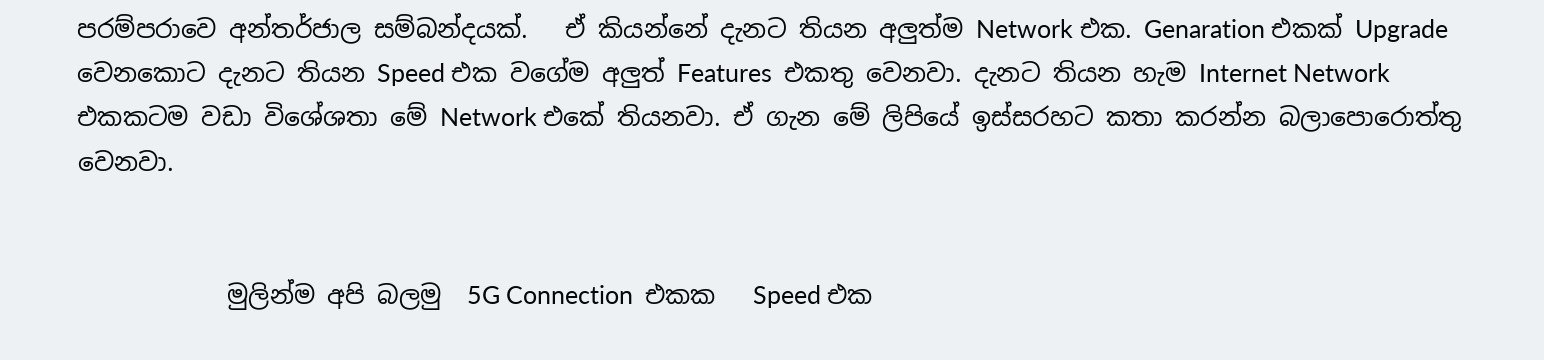පරම්පරාවෙ අන්තර්ජාල සම්බන්දයක්.   ඒ කියන්නේ දැනට තියන අලුත්ම Network එක. Genaration එකක් Upgrade  වෙනකොට දැනට තියන Speed එක වගේම අලුත් Features  එකතු වෙනවා. දැනට තියන හැම Internet Network  එකකටම වඩා විශේශතා මේ Network එකේ තියනවා. ඒ ගැන මේ ලිපියේ ඉස්සරහට කතා කරන්න බලාපොරොත්තු වෙනවා.


            මුලින්ම අපි බලමු  5G Connection  එකක   Speed එක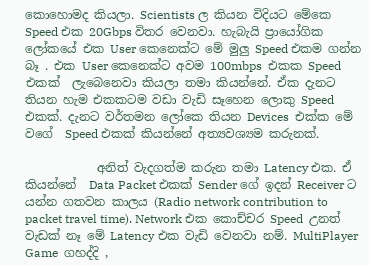කොහොමද කියලා. Scientists ල කියන විදියට මේකෙ Speed එක 20Gbps විතර වෙනවා. හැබැයි ප්‍රායෝගික ලෝකයේ එක User කෙනෙක්ට මේ මුලු Speed එකම ගන්න බෑ . එක User කෙනෙක්ට අවම 100mbps  එකක Speed එකක්  ලැබෙනෙවා කියලා තමා කියන්නේ. ඒක දැනට තියන හැම එකකටම වඩා වැඩි සෑහෙන ලොකු Speed  එකක්. දැනට වර්තමන ලෝකෙ තියන Devices  එක්ක මේ වගේ  Speed එකක් කියන්නේ අත්‍යවශ්‍යම කරුනක්.

            අනිත් වැදගත්ම කරුන තමා Latency එක. ඒ කියන්නේ  Data Packet එකක් Sender ගේ ඉදන් Receiver ට යන්න ගතවන කාලය (Radio network contribution to packet travel time). Network එක කොච්චර Speed  උනත් වැඩක් නෑ මේ Latency එක වැඩි වෙනවා නම්. MultiPlayer Game  ගහද්දි ,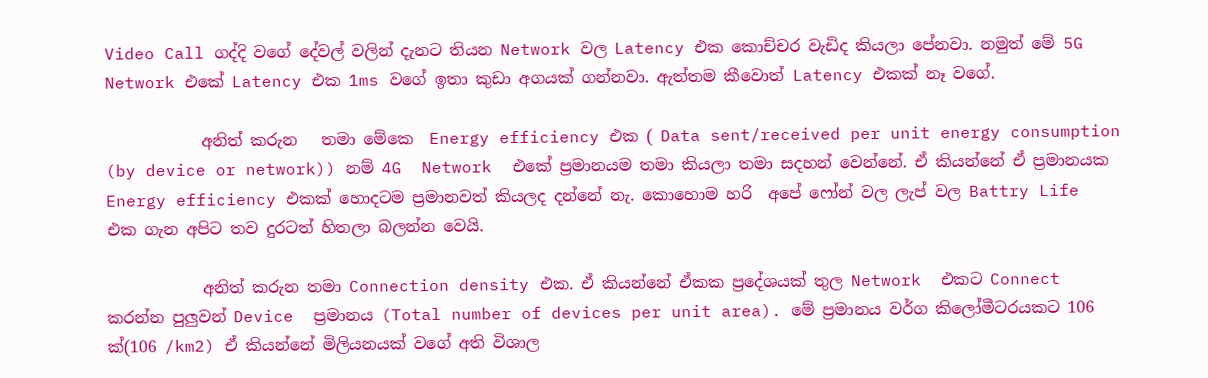Video Call ගද්දි වගේ දේවල් වලින් දැනට තියන Network වල Latency එක කොච්චර වැඩිද කියලා පේනවා. නමුත් මේ 5G Network එකේ Latency එක 1ms වගේ ඉතා කුඩා අගයක් ගන්නවා. ඇත්තම කීවොත් Latency එකක් නෑ වගේ.

            අනිත් කරුන   තමා මේකෙ  Energy efficiency එක ( Data sent/received per unit energy consumption (by device or network)) නම් 4G  Network  එකේ ප්‍රමානයම තමා කියලා තමා සදහන් වෙන්නේ. ඒ කියන්නේ ඒ ප්‍රමානයක Energy efficiency එකක් හොදටම ප්‍රමානවත් කියලද දන්නේ නැ. කොහොම හරි  අපේ ෆෝන් වල ලැප් වල Battry Life   එක ගැන අපිට තව දුරටත් හිතලා බලන්න වෙයි.

            අනිත් කරුන තමා Connection density එක. ඒ කියන්නේ ඒකක ප්‍රදේශයක් තුල Network  එකට Connect   කරන්න පුලුවන් Device  ප්‍රමානය (Total number of devices per unit area). මේ ප්‍රමානය වර්ග කිලෝමීටරයකට 106 ක්(106 /km2) ඒ කියන්නේ මිලියනයක් වගේ අති විශාල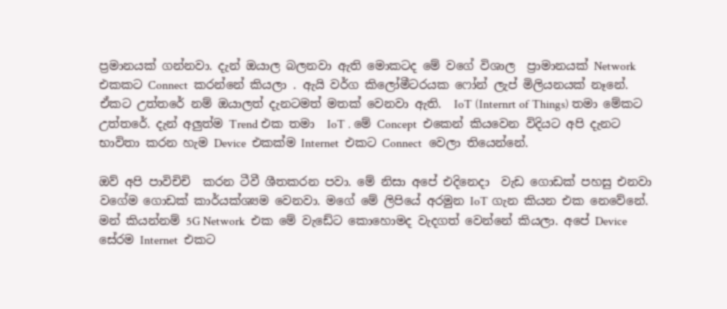ප්‍රමානයක් ගන්නවා. දැන් ඔයාල බලනවා ඇති මොකටද මේ වගේ විශාල  ප්‍රාමානයක් Network එකකට Connect  කරන්නේ කියලා . ඇයි වර්ග කිලෝමීටරයක ෆෝන් ලැප් මිලියනයක් නෑනේ. ඒකට උත්තරේ නම් ඔයාලත් දැනටමත් මතක් වෙනවා ඇති.  IoT (Internrt of Things) තමා මේකට උත්තරේ. දැන් අලුත්ම Trend එක තමා  IoT . මේ Concept  එකෙන් කියවෙන විදියට අපි දැනට භාවිතා කරන හැම Device  එකක්ම Internet  එකට Connect  වෙලා තියෙන්නේ.

ඔව් අපි පාවිචිචි  කරන ටීවී ශීතකරන පවා. මේ නිසා අපේ එදිනෙදා  වැඩ ගොඩක් පහසු එනවා වගේම ගොඩක් කාර්යක්ශ්‍යම වෙනවා. මගේ මේ ලිපියේ අරමුන IoT ගැන කියන එක නෙවේනේ. මන් කියන්නම් 5G Network  එක මේ වැඩේට කොහොමද වැදගත් වෙන්නේ කියලා. අපේ Device  සේරම Internet  එකට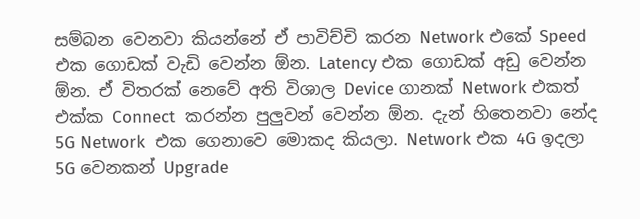සම්බන වෙනවා කියන්නේ ඒ පාවිච්චි කරන Network එකේ Speed  එක ගොඩක් වැඩි වෙන්න ඕන. Latency එක ගොඩක් අඩු වෙන්න ඕන. ඒ විතරක් නෙවේ අති විශාල Device ගානක් Network එකත් එක්ක Connect  කරන්න පුලුවන් වෙන්න ඕන. දැන් හිතෙනවා නේද 5G Network  එක ගෙනාවෙ මොකද කියලා. Network එක 4G ඉදලා 5G වෙනකන් Upgrade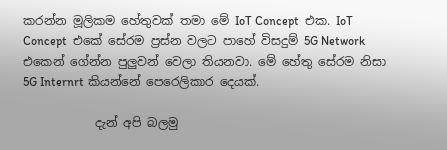කරන්න මූලිකම හේතුවක් තමා මේ IoT Concept  එක. IoT Concept  එකේ සේරම ප්‍රස්න වලට පාහේ විසදුම් 5G Network එකෙන් ගේන්න පුලුවන් වෙලා තියනවා. මේ හේතු සේරම නිසා 5G Internrt කියන්නේ පෙරෙලිකාර දෙයක්.

            දැන් අපි බලමු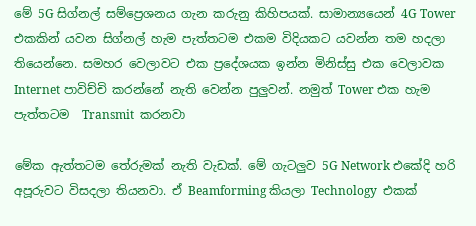මේ 5G සිග්නල් සම්ප්‍රෙශනය ගැන කරුනු කිහිපයක්. සාමාන්‍යයෙන් 4G Tower එකකින් යවන සිග්නල් හැම පැත්තටම එකම විදියකට යවන්න තම හදලා තියෙන්නෙ. සමහර වෙලාවට එක ප්‍රදේශයක ඉන්න මිනිස්සු එක වෙලාවක Internet පාවිච්චි කරන්නේ නැති වෙන්න පුලුවන්. නමුත් Tower එක හැම පැත්තටම  Transmit  කරනවා

මේක ඇත්තටම තේරුමක් නැති වැඩක්. මේ ගැටලුව 5G Network එකේදි හරි අපූරුවට විසදලා තියනවා. ඒ Beamforming කියලා Technology  එකක්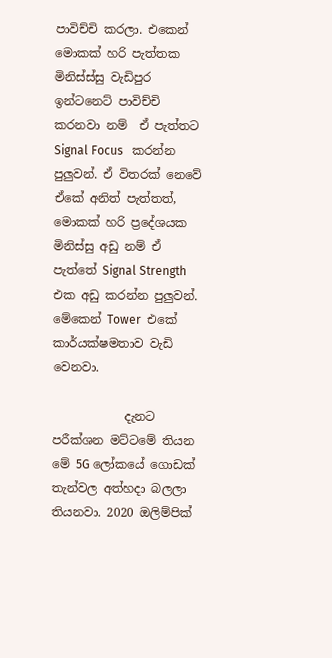පාවිච්චි කරලා. එකෙන් මොකක් හරි පැත්තක මිනිස්ස්සු වැඩිපුර ඉන්ටනෙට් පාවිච්චි කරනවා නම්  ඒ පැත්තට Signal Focus   කරන්න පුලුවන්. ඒ විතරක් නෙවේ ඒකේ අනිත් පැත්තත්, මොකක් හරි ප්‍රදේශයක මිනිස්සු අඩු නම් ඒ පැත්තේ Signal Strength  එක අඩු කරන්න පුලුවන්. මේකෙන් Tower  එකේ කාර්යක්ෂමතාව වැඩි වෙනවා.

            දැනට පරීක්ශන මට්ටමේ තියන මේ 5G ලෝකයේ ගොඩක් තැන්වල අත්හදා බලලා තියනවා. 2020 ඔලිම්පික්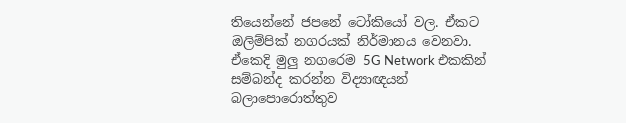තියෙන්නේ ජපනේ ටෝකියෝ වල. ඒකට ඔලිම්පික් නගරයක් නිර්මානය වෙනවා. ඒකෙදි මුලු නගරෙම 5G Network එකකින්  සම්බන්ද කරන්න විද්‍යාඥයන් බලාපොරොත්තුව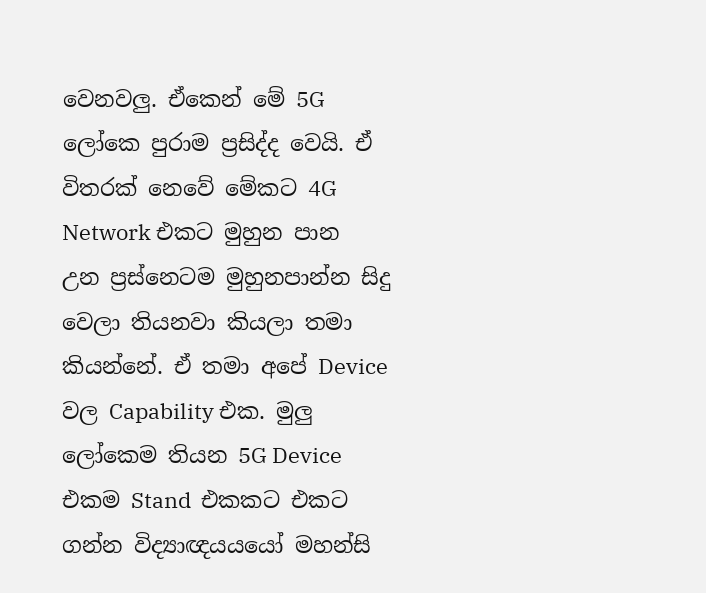වෙනවලු. ඒකෙන් මේ 5G ලෝකෙ පුරාම ප්‍රසිද්ද වෙයි. ඒ විතරක් නෙවේ මේකට 4G Network එකට මුහුන පාන උන ප්‍රස්නෙටම මුහුනපාන්න සිදු වෙලා තියනවා කියලා තමා කියන්නේ. ඒ තමා අපේ Device  වල Capability එක. මුලු ලෝකෙම තියන 5G Device  එකම Stand  එකකට එකට ගන්න විද්‍යාඥයයයෝ මහන්සි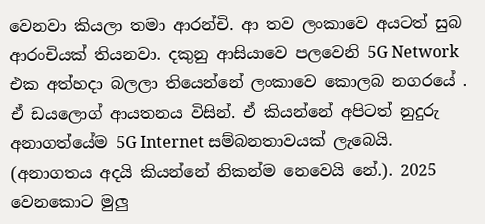වෙනවා කියලා තමා ආරන්චි. ආ තව ලංකාවෙ අයටත් සුබ ආරංචියක් තියනවා. දකුනු ආසියාවෙ පලවෙනි 5G Network එක අත්හදා බලලා තියෙන්නේ ලංකාවෙ කොලබ නගරයේ . ඒ ඩයලොග් ආයතනය විසින්. ඒ කියන්නේ අපිටත් නුදුරු අනාගත්යේම 5G Internet සම්බනතාවයක් ලැබෙයි. (අනාගතය අදයි කියන්නේ නිකන්ම නෙවෙයි නේ.). 2025 වෙනකොට මුලු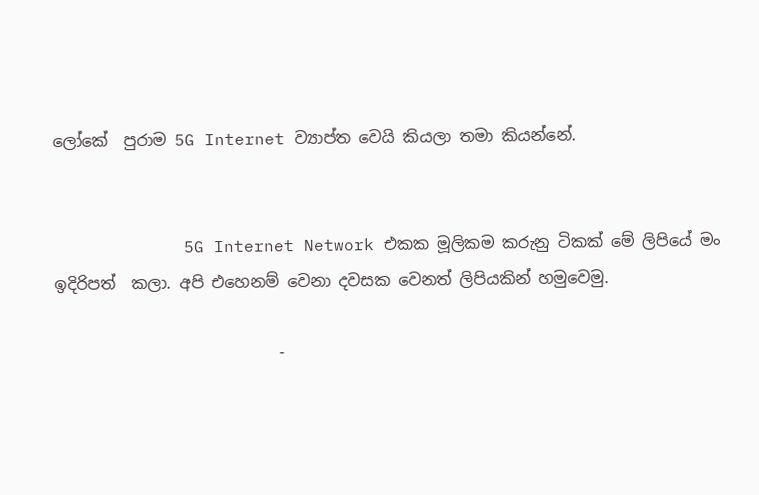ලෝකේ  පුරාම 5G Internet ව්‍යාප්ත වෙයි කියලා තමා කියන්නේ.


             5G Internet Network එකක මූලිකම කරුනු ටිකක් මේ ලිපියේ මං ඉදිරිපත්  කලා. අපි එහෙනම් වෙනා දවසක වෙනත් ලිපියකින් හමුවෙමු.

                            -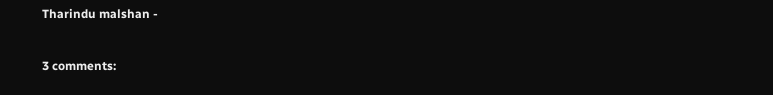Tharindu malshan -



3 comments: